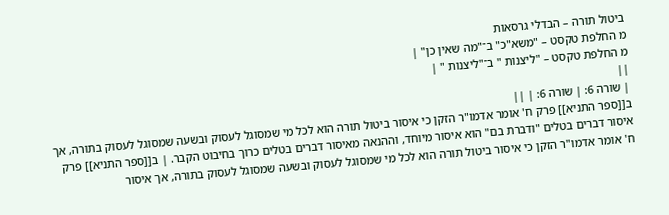ביטול תורה – הבדלי גרסאות
מ החלפת טקסט – "משא"כ" ב־"מה שאין כן" |
מ החלפת טקסט – "ליצנות " ב־"ליצנות " |
||
| שורה 6: | שורה 6: | ||
ב[[ספר התניא]] פרק ח' אומר אדמו"ר הזקן כי איסור ביטול תורה הוא לכל מי שמסוגל לעסוק ובשעה שמסוגל לעסוק בתורה, אך איסור דברים בטלים "ודברת בם" הוא איסור מיוחד, וההנאה מאיסור דברים בטלים כרוך בחיבוט הקבר. | ב[[ספר התניא]] פרק ח' אומר אדמו"ר הזקן כי איסור ביטול תורה הוא לכל מי שמסוגל לעסוק ובשעה שמסוגל לעסוק בתורה, אך איסור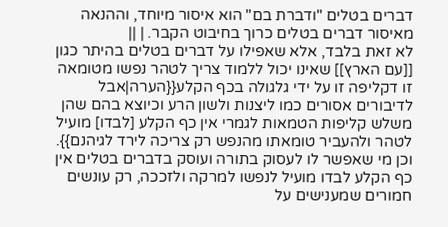דברים בטלים "ודברת בם" הוא איסור מיוחד, וההנאה מאיסור דברים בטלים כרוך בחיבוט הקבר. | ||
לא זאת בלבד, אלא שאפילו על דברים בטלים בהיתר כגון [[עם הארץ]] שאינו יכול ללמוד צריך לטהר נפשו מטומאה זו דקליפה זו על ידי גלגולה בכף הקלע{{הערה|אבל לדיבורים אסורים כמו ליצנות ולשון הרע וכיוצא בהם שהן משלש קליפות הטמאות לגמרי אין כף הקלע [לבדו] מועיל לטהר ולהעביר טומאתו מהנפש רק צריכה לירד לגיהנם}}. וכן מי שאפשר לו לעסוק בתורה ועוסק בדברים בטלים אין כף הקלע לבדו מועיל לנפשו למרקה ולזככה, רק עונשים חמורים שמענישים על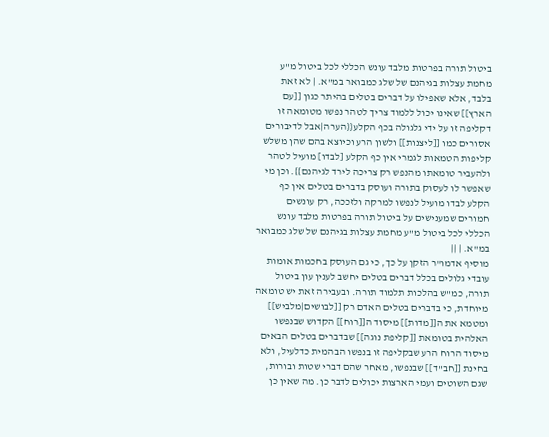ביטול תורה בפרטות מלבד עונש הכללי לכל ביטול מ"ע מחמת עצלות בגיהנם של שלג כמבואר במ"א. | לא זאת בלבד, אלא שאפילו על דברים בטלים בהיתר כגון [[עם הארץ]] שאינו יכול ללמוד צריך לטהר נפשו מטומאה זו דקליפה זו על ידי גלגולה בכף הקלע{{הערה|אבל לדיבורים אסורים כמו [[ליצנות]] ולשון הרע וכיוצא בהם שהן משלש קליפות הטמאות לגמרי אין כף הקלע [לבדו] מועיל לטהר ולהעביר טומאתו מהנפש רק צריכה לירד לגיהנם}}. וכן מי שאפשר לו לעסוק בתורה ועוסק בדברים בטלים אין כף הקלע לבדו מועיל לנפשו למרקה ולזככה, רק עונשים חמורים שמענישים על ביטול תורה בפרטות מלבד עונש הכללי לכל ביטול מ"ע מחמת עצלות בגיהנם של שלג כמבואר במ"א. | ||
מוסיף אדמו"ר הזקן על כך, כי גם העוסק בחכמות אומות עובדי גלולים בכלל דברים בטלים יחשב לענין עון ביטול תורה, כמ"ש בהלכות תלמוד תורה. ובעבירה זאת יש טומאה מיוחדת, כי בדברים בטלים האדם רק [[לבושים|מלביש]] ומטמא את ה[[מדות]] מיסוד ה[[רוח]] הקדוש שבנפשו האלהית בטומאת [[קליפת נוגה]] שבדברים בטלים הבאים מיסוד הרוח הרע שבקליפה זו בנפשו הבהמית כדלעיל, ולא בחינת [[חב"ד]] שבנפשו, מאחר שהם דברי שטות ובורות, שגם השוטים ועמי הארצות יכולים לדבר כן. מה שאין כן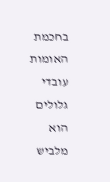בחכמת האומות עובדי גלולים הוא מלביש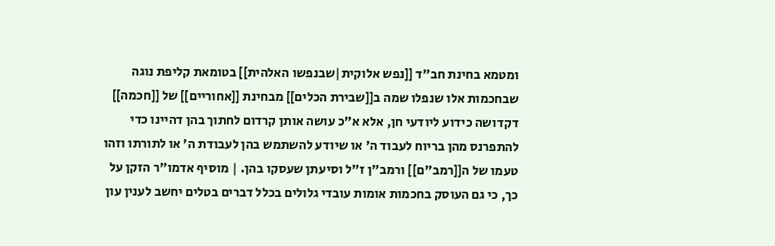ומטמא בחינת חב"ד [[נפש אלוקית|שבנפשו האלהית]] בטומאת קליפת נוגה שבחכמות אלו שנפלו שמה ב[[שבירת הכלים]] מבחינת [[אחוריים]] של [[חכמה]] דקדושה כידוע ליודעי חן, אלא א"כ עושה אותן קרדום לחתוך בהן דהיינו כדי להתפרנס מהן בריוח לעבוד ה' או שיודע להשתמש בהן לעבודת ה' או לתורתו וזהו טעמו של ה[[רמב"ם]] ורמב"ן ז"ל וסיעתן שעסקו בהן. | מוסיף אדמו"ר הזקן על כך, כי גם העוסק בחכמות אומות עובדי גלולים בכלל דברים בטלים יחשב לענין עון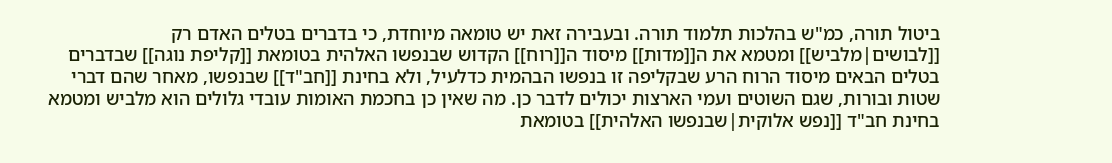ביטול תורה, כמ"ש בהלכות תלמוד תורה. ובעבירה זאת יש טומאה מיוחדת, כי בדברים בטלים האדם רק [[לבושים|מלביש]] ומטמא את ה[[מדות]] מיסוד ה[[רוח]] הקדוש שבנפשו האלהית בטומאת [[קליפת נוגה]] שבדברים בטלים הבאים מיסוד הרוח הרע שבקליפה זו בנפשו הבהמית כדלעיל, ולא בחינת [[חב"ד]] שבנפשו, מאחר שהם דברי שטות ובורות, שגם השוטים ועמי הארצות יכולים לדבר כן. מה שאין כן בחכמת האומות עובדי גלולים הוא מלביש ומטמא בחינת חב"ד [[נפש אלוקית|שבנפשו האלהית]] בטומאת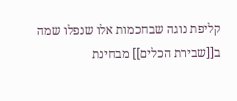קליפת נוגה שבחכמות אלו שנפלו שמה ב[[שבירת הכלים]] מבחינת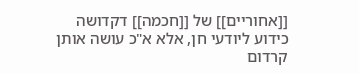[[אחוריים]] של [[חכמה]] דקדושה כידוע ליודעי חן, אלא א"כ עושה אותן קרדום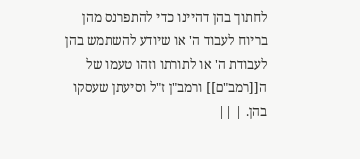לחתוך בהן דהיינו כדי להתפרנס מהן בריוח לעבוד ה' או שיודע להשתמש בהן לעבודת ה' או לתורתו וזהו טעמו של ה[[רמב"ם]] ורמב"ן ז"ל וסיעתן שעסקו בהן. | ||